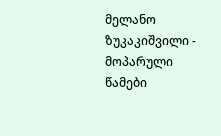მელანო ზუკაკიშვილი - მოპარული წამები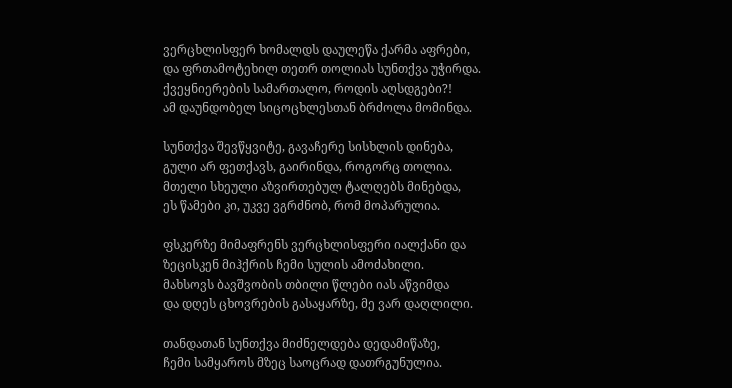ვერცხლისფერ ხომალდს დაულეწა ქარმა აფრები,
და ფრთამოტეხილ თეთრ თოლიას სუნთქვა უჭირდა.
ქვეყნიერების სამართალო, როდის აღსდგები?!
ამ დაუნდობელ სიცოცხლესთან ბრძოლა მომინდა.

სუნთქვა შევწყვიტე, გავაჩერე სისხლის დინება,
გული არ ფეთქავს, გაირინდა, როგორც თოლია.
მთელი სხეული აზვირთებულ ტალღებს მინებდა,
ეს წამები კი, უკვე ვგრძნობ, რომ მოპარულია.

ფსკერზე მიმაფრენს ვერცხლისფერი იალქანი და
ზეცისკენ მიჰქრის ჩემი სულის ამოძახილი.
მახსოვს ბავშვობის თბილი წლები იას აწვიმდა
და დღეს ცხოვრების გასაყარზე, მე ვარ დაღლილი.

თანდათან სუნთქვა მიძნელდება დედამიწაზე,
ჩემი სამყაროს მზეც საოცრად დათრგუნულია.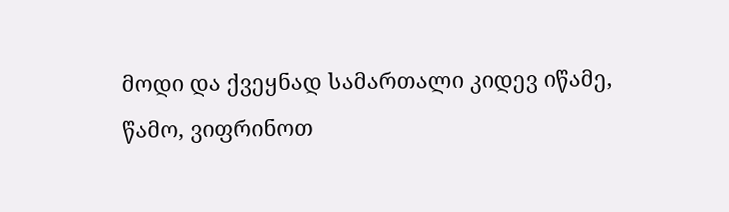მოდი და ქვეყნად სამართალი კიდევ იწამე,
წამო, ვიფრინოთ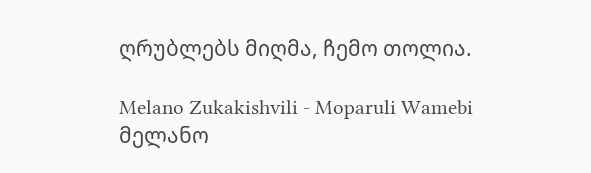ღრუბლებს მიღმა, ჩემო თოლია.

Melano Zukakishvili - Moparuli Wamebi
მელანო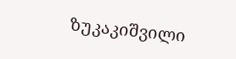ზუკაკიშვილი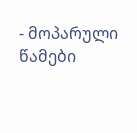- მოპარული წამები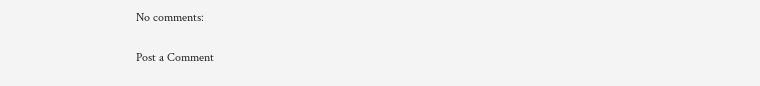No comments:

Post a Comment